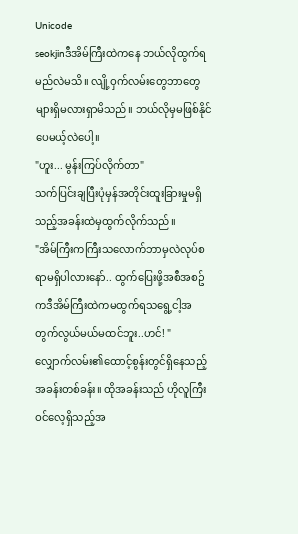Unicode
seokjinဒီအိမ်ကြီးထဲကနေ ဘယ်လိုထွက်ရမည်လဲမသိ။ လျို့ဝှက်လမ်းတွေဘာတွေများရှိမလားရှာမိသည်။ ဘယ်လိုမှမဖြစ်နိုင်ပေမယ့်လဲပေါ့။
"ဟူး... မွန်းကြပ်လိုက်တာ"
သက်ပြင်းချပြီးပုံမှန်အတိုင်းထူးခြားမှုမရှိသည့်အခန်းထဲမှထွက်လိုက်သည်။
"အိမ်ကြီးကကြီးသလောက်ဘာမှလဲလုပ်စရာမရှိပါလားနော်.. ထွက်ပြေးဖို့အစီအစဥ်ကဒီအိမ်ကြီးထဲကမထွက်ရသရွေ့ငါ့အတွက်လွယ်မယ်မထင်ဘူး..ဟင်! "
လျှောက်လမ်း၏ထောင့်စွန်းတွင်ရှိနေသည့်အခန်းတစ်ခန်း။ ထိုအခန်းသည် ဟိုလူကြီးဝင်လေ့ရှိသည့်အ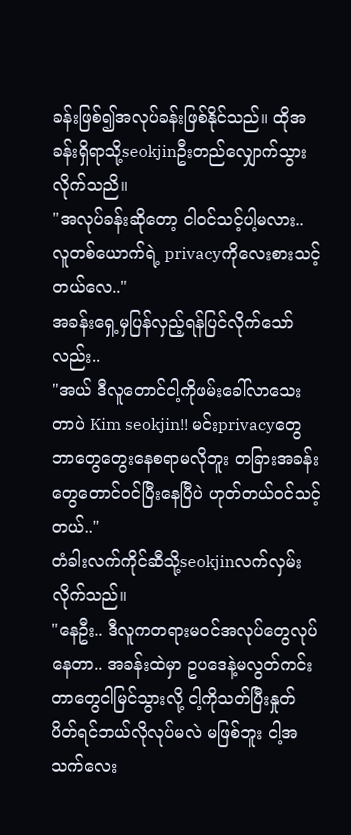ခန်းဖြစ်၍အလုပ်ခန်းဖြစ်နိုင်သည်။ ထိုအခန်းရှိရာသို့seokjinဦးတည်လျှောက်သွားလိုက်သညိ။
"အလုပ်ခန်းဆိုတော့ ငါဝင်သင့်ပါ့မလား.. လူတစ်ယောက်ရဲ့ privacyကိုလေးစားသင့်တယ်လေ.."
အခန်းရှေ့မှပြန်လှည့်ရန်ပြင်လိုက်သော်လည်း..
"အယ် ဒီလူတောင်ငါ့ကိုဖမ်းခေါ်လာသေးတာပဲ Kim seokjin!! မင်းprivacyတွေဘာတွေတွေးနေစရာမလိုဘူး တခြားအခန်းတွေတောင်ဝင်ပြီးနေပြီပဲ ဟုတ်တယ်ဝင်သင့်တယ်.."
တံခါးလက်ကိုင်ဆီသို့seokjinလက်လှမ်းလိုက်သည်။
"နေဦး.. ဒီလူကတရားမဝင်အလုပ်တွေလုပ်နေတာ.. အခန်းထဲမှာ ဥပဒေနဲ့မလွတ်ကင်းတာတွေငါမြင်သွားလို့ ငါ့ကိုသတ်ပြီးနှုတ်ပိတ်ရင်ဘယ်လိုလုပ်မလဲ မဖြစ်ဘူး ငါ့အသက်လေး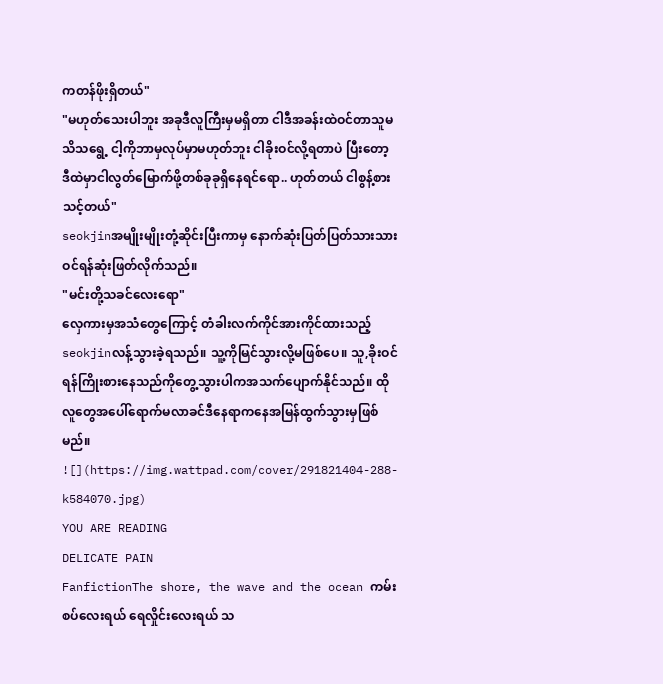ကတန်ဖိုးရှိတယ်"
"မဟုတ်သေးပါဘူး အခုဒီလူကြီးမှမရှိတာ ငါဒီအခန်းထဲဝင်တာသူမသိသရွေ့ ငါ့ကိုဘာမှလုပ်မှာမဟုတ်ဘူး ငါခိုးဝင်လို့ရတာပဲ ပြီးတော့ ဒီထဲမှာငါလွတ်မြောက်ဖို့တစ်ခုခုရှိနေရင်ရော.. ဟုတ်တယ် ငါစွန့်စားသင့်တယ်"
seokjinအမျိုးမျိုးတုံ့ဆိုင်းပြီးကာမှ နောက်ဆုံးပြတ်ပြတ်သားသားဝင်ရန်ဆုံးဖြတ်လိုက်သည်။
"မင်းတို့သခင်လေးရော"
လှေကားမှအသံတွေကြောင့် တံခါးလက်ကိုင်အားကိုင်ထားသည့်seokjinလန့်သွားခဲ့ရသည်။ သူ့ကိုမြင်သွားလို့မဖြစ်ပေ။ သူ,ခိုးဝင်ရန်ကြိုးစားနေသည်ကိုတွေ့သွားပါကအသက်ပျောက်နိုင်သည်။ ထိုလူတွေအပေါ်ရောက်မလာခင်ဒီနေရာကနေအမြန်ထွက်သွားမှဖြစ်မည်။
![](https://img.wattpad.com/cover/291821404-288-k584070.jpg)
YOU ARE READING
DELICATE PAIN
FanfictionThe shore, the wave and the ocean ကမ်းစပ်လေးရယ် ရေလှိုင်းလေးရယ် သ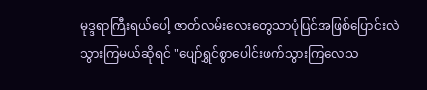မုဒ္ဒရာကြီးရယ်ပေါ့ ဇာတ်လမ်းလေးတွေသာပုံပြင်အဖြစ်ပြောင်းလဲသွားကြမယ်ဆိုရင် "ပျော်ရွှင်စွာပေါင်းဖက်သွားကြလေသ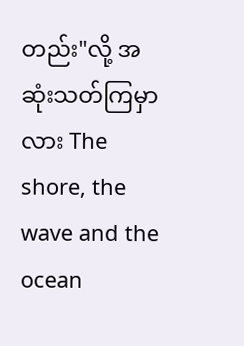တည်း"လို့ အဆုံးသတ်ကြမှာလား The shore, the wave and the ocean